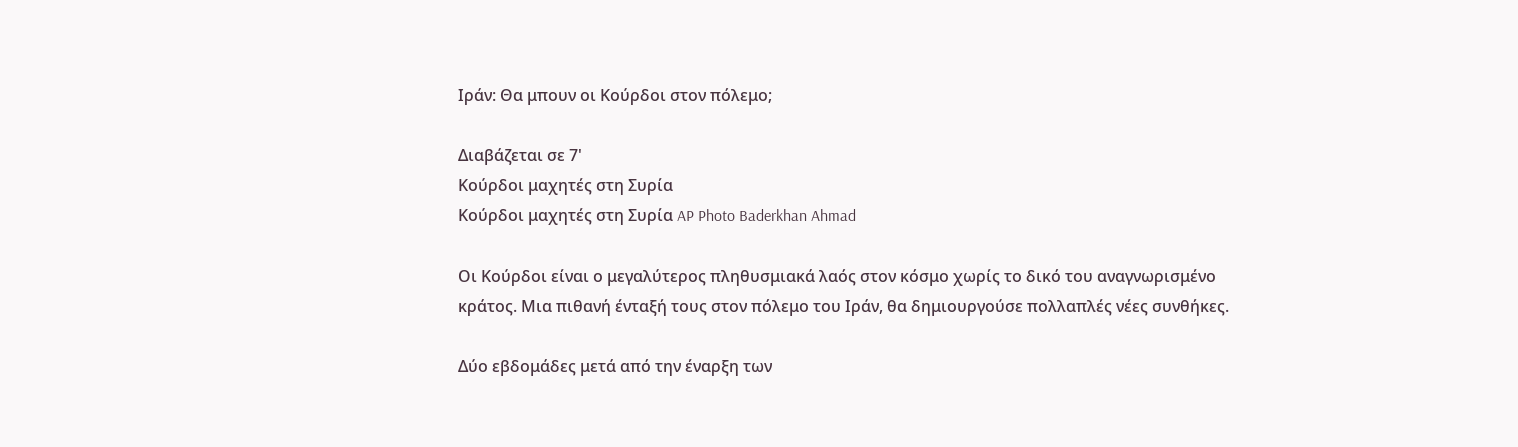Ιράν: Θα μπουν οι Κούρδοι στον πόλεμο;

Διαβάζεται σε 7'
Κούρδοι μαχητές στη Συρία
Κούρδοι μαχητές στη Συρία AP Photo Baderkhan Ahmad

Οι Κούρδοι είναι ο μεγαλύτερος πληθυσμιακά λαός στον κόσμο χωρίς το δικό του αναγνωρισμένο κράτος. Μια πιθανή ένταξή τους στον πόλεμο του Ιράν, θα δημιουργούσε πολλαπλές νέες συνθήκες.

Δύο εβδομάδες μετά από την έναρξη των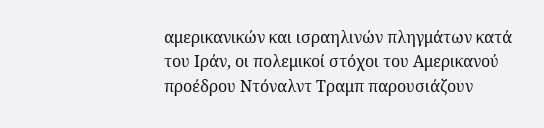αμερικανικών και ισραηλινών πληγμάτων κατά του Ιράν, οι πολεμικοί στόχοι του Αμερικανού προέδρου Ντόναλντ Τραμπ παρουσιάζουν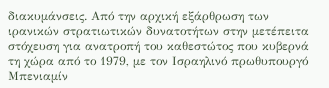διακυμάνσεις. Από την αρχική εξάρθρωση των ιρανικών στρατιωτικών δυνατοτήτων στην μετέπειτα στόχευση για ανατροπή του καθεστώτος που κυβερνά τη χώρα από το 1979, με τον Ισραηλινό πρωθυπουργό Μπενιαμίν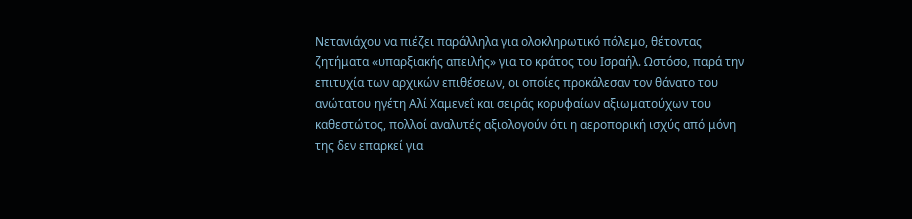Νετανιάχου να πιέζει παράλληλα για ολοκληρωτικό πόλεμο, θέτοντας ζητήματα «υπαρξιακής απειλής» για το κράτος του Ισραήλ. Ωστόσο, παρά την επιτυχία των αρχικών επιθέσεων, οι οποίες προκάλεσαν τον θάνατο του ανώτατου ηγέτη Αλί Χαμενεΐ και σειράς κορυφαίων αξιωματούχων του καθεστώτος, πολλοί αναλυτές αξιολογούν ότι η αεροπορική ισχύς από μόνη της δεν επαρκεί για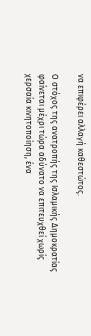να επιφέρει αλλαγή καθεστώτος.

Ο στόχος της ανατροπής της Ισλαμικής Δημοκρατίας φαίνεται μέχρι τώρα αδύνατο να επιτευχθεί χωρίς χερσαία κινητοποίηση, ένα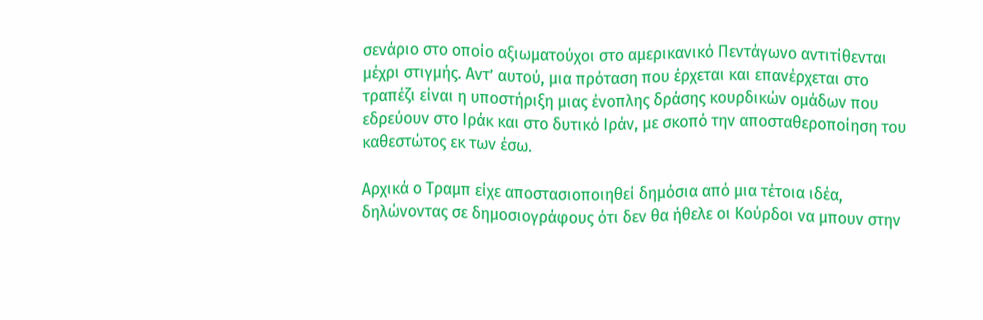σενάριο στο οποίο αξιωματούχοι στο αμερικανικό Πεντάγωνο αντιτίθενται μέχρι στιγμής. Αντ’ αυτού, μια πρόταση που έρχεται και επανέρχεται στο τραπέζι είναι η υποστήριξη μιας ένοπλης δράσης κουρδικών ομάδων που εδρεύουν στο Ιράκ και στο δυτικό Ιράν, με σκοπό την αποσταθεροποίηση του καθεστώτος εκ των έσω.

Αρχικά ο Τραμπ είχε αποστασιοποιηθεί δημόσια από μια τέτοια ιδέα, δηλώνοντας σε δημοσιογράφους ότι δεν θα ήθελε οι Κούρδοι να μπουν στην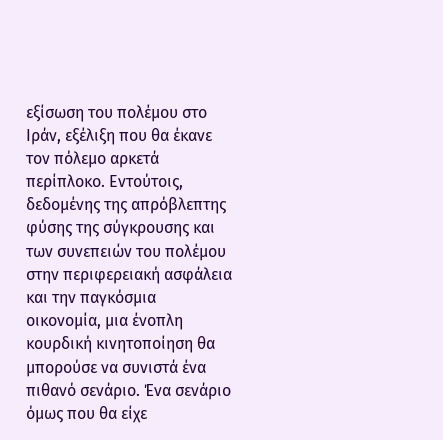εξίσωση του πολέμου στο Ιράν, εξέλιξη που θα έκανε τον πόλεμο αρκετά περίπλοκο. Εντούτοις, δεδομένης της απρόβλεπτης φύσης της σύγκρουσης και των συνεπειών του πολέμου στην περιφερειακή ασφάλεια και την παγκόσμια οικονομία, μια ένοπλη κουρδική κινητοποίηση θα μπορούσε να συνιστά ένα πιθανό σενάριο. Ένα σενάριο όμως που θα είχε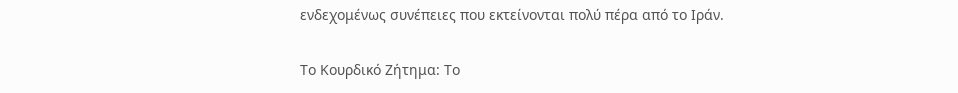ενδεχομένως συνέπειες που εκτείνονται πολύ πέρα από το Ιράν.

Το Κουρδικό Ζήτημα: Το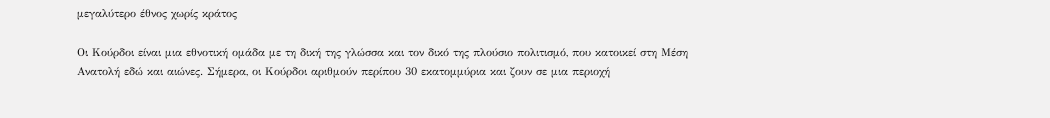μεγαλύτερο έθνος χωρίς κράτος

Οι Κούρδοι είναι μια εθνοτική ομάδα με τη δική της γλώσσα και τον δικό της πλούσιο πολιτισμό, που κατοικεί στη Μέση Ανατολή εδώ και αιώνες. Σήμερα, οι Κούρδοι αριθμούν περίπου 30 εκατομμύρια και ζουν σε μια περιοχή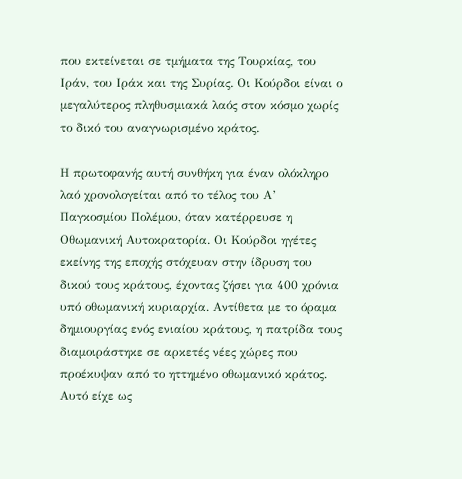που εκτείνεται σε τμήματα της Τουρκίας, του Ιράν, του Ιράκ και της Συρίας. Οι Κούρδοι είναι ο μεγαλύτερος πληθυσμιακά λαός στον κόσμο χωρίς το δικό του αναγνωρισμένο κράτος.

Η πρωτοφανής αυτή συνθήκη για έναν ολόκληρο λαό χρονολογείται από το τέλος του Α’ Παγκοσμίου Πολέμου, όταν κατέρρευσε η Οθωμανική Αυτοκρατορία. Οι Κούρδοι ηγέτες εκείνης της εποχής στόχευαν στην ίδρυση του δικού τους κράτους, έχοντας ζήσει για 400 χρόνια υπό οθωμανική κυριαρχία. Αντίθετα με το όραμα δημιουργίας ενός ενιαίου κράτους, η πατρίδα τους διαμοιράστηκε σε αρκετές νέες χώρες που προέκυψαν από το ηττημένο οθωμανικό κράτος. Αυτό είχε ως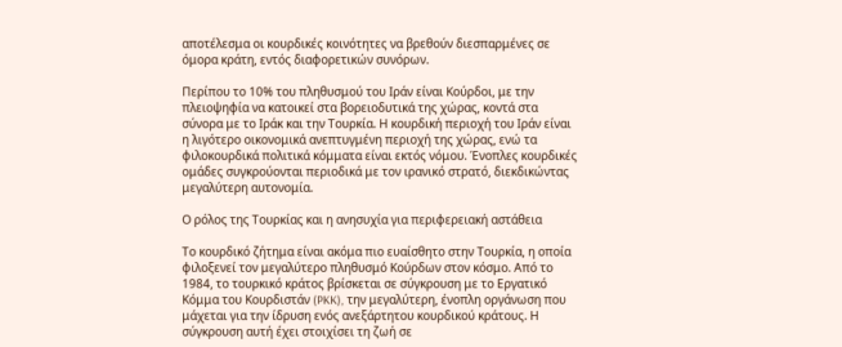αποτέλεσμα οι κουρδικές κοινότητες να βρεθούν διεσπαρμένες σε όμορα κράτη, εντός διαφορετικών συνόρων.

Περίπου το 10% του πληθυσμού του Ιράν είναι Κούρδοι, με την πλειοψηφία να κατοικεί στα βορειοδυτικά της χώρας, κοντά στα σύνορα με το Ιράκ και την Τουρκία. Η κουρδική περιοχή του Ιράν είναι η λιγότερο οικονομικά ανεπτυγμένη περιοχή της χώρας, ενώ τα φιλοκουρδικά πολιτικά κόμματα είναι εκτός νόμου. Ένοπλες κουρδικές ομάδες συγκρούονται περιοδικά με τον ιρανικό στρατό, διεκδικώντας μεγαλύτερη αυτονομία.

Ο ρόλος της Τουρκίας και η ανησυχία για περιφερειακή αστάθεια

Το κουρδικό ζήτημα είναι ακόμα πιο ευαίσθητο στην Τουρκία, η οποία φιλοξενεί τον μεγαλύτερο πληθυσμό Κούρδων στον κόσμο. Από το 1984, το τουρκικό κράτος βρίσκεται σε σύγκρουση με το Εργατικό Κόμμα του Κουρδιστάν (PKK), την μεγαλύτερη, ένοπλη οργάνωση που μάχεται για την ίδρυση ενός ανεξάρτητου κουρδικού κράτους. Η σύγκρουση αυτή έχει στοιχίσει τη ζωή σε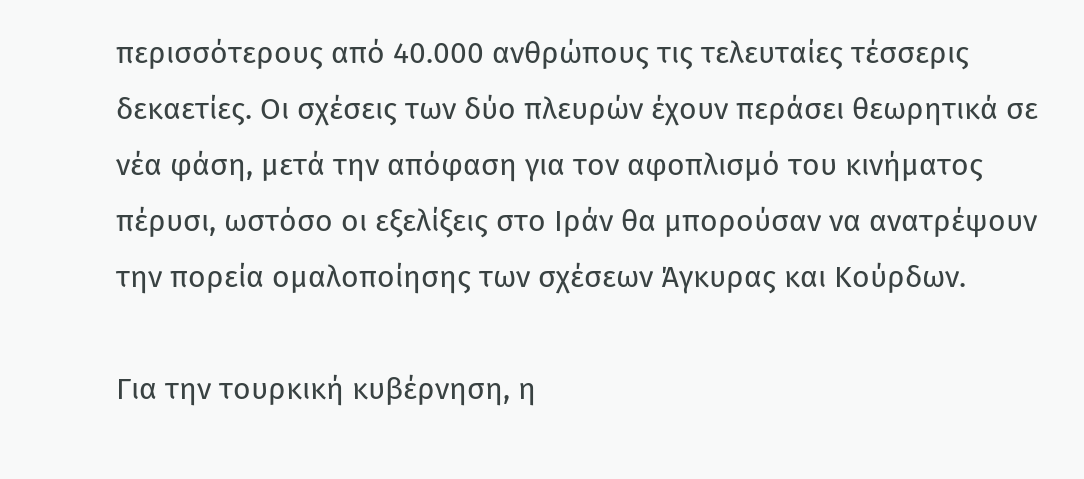περισσότερους από 40.000 ανθρώπους τις τελευταίες τέσσερις δεκαετίες. Οι σχέσεις των δύο πλευρών έχουν περάσει θεωρητικά σε νέα φάση, μετά την απόφαση για τον αφοπλισμό του κινήματος πέρυσι, ωστόσο οι εξελίξεις στο Ιράν θα μπορούσαν να ανατρέψουν την πορεία ομαλοποίησης των σχέσεων Άγκυρας και Κούρδων.

Για την τουρκική κυβέρνηση, η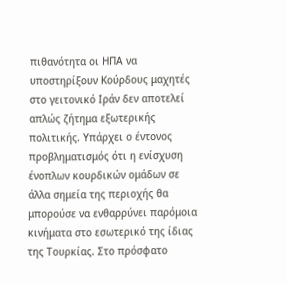πιθανότητα οι ΗΠΑ να υποστηρίξουν Κούρδους μαχητές στο γειτονικό Ιράν δεν αποτελεί απλώς ζήτημα εξωτερικής πολιτικής. Υπάρχει ο έντονος προβληματισμός ότι η ενίσχυση ένοπλων κουρδικών ομάδων σε άλλα σημεία της περιοχής θα μπορούσε να ενθαρρύνει παρόμοια κινήματα στο εσωτερικό της ίδιας της Τουρκίας. Στο πρόσφατο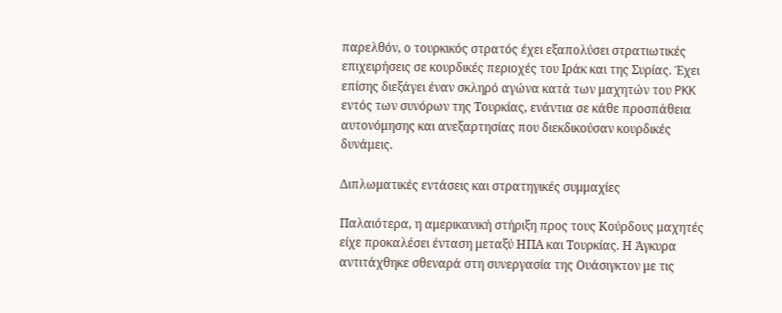παρελθόν, ο τουρκικός στρατός έχει εξαπολύσει στρατιωτικές επιχειρήσεις σε κουρδικές περιοχές του Ιράκ και της Συρίας. Έχει επίσης διεξάγει έναν σκληρό αγώνα κατά των μαχητών του PKK εντός των συνόρων της Τουρκίας, ενάντια σε κάθε προσπάθεια αυτονόμησης και ανεξαρτησίας που διεκδικούσαν κουρδικές δυνάμεις.

Διπλωματικές εντάσεις και στρατηγικές συμμαχίες

Παλαιότερα, η αμερικανική στήριξη προς τους Κούρδους μαχητές είχε προκαλέσει ένταση μεταξύ ΗΠΑ και Τουρκίας. Η Άγκυρα αντιτάχθηκε σθεναρά στη συνεργασία της Ουάσιγκτον με τις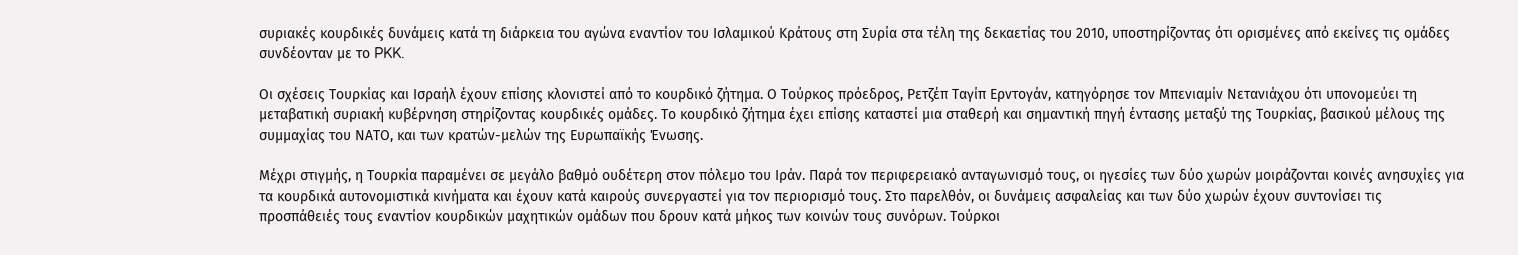συριακές κουρδικές δυνάμεις κατά τη διάρκεια του αγώνα εναντίον του Ισλαμικού Κράτους στη Συρία στα τέλη της δεκαετίας του 2010, υποστηρίζοντας ότι ορισμένες από εκείνες τις ομάδες συνδέονταν με το PKK.

Οι σχέσεις Τουρκίας και Ισραήλ έχουν επίσης κλονιστεί από το κουρδικό ζήτημα. Ο Τούρκος πρόεδρος, Ρετζέπ Ταγίπ Ερντογάν, κατηγόρησε τον Μπενιαμίν Νετανιάχου ότι υπονομεύει τη μεταβατική συριακή κυβέρνηση στηρίζοντας κουρδικές ομάδες. Το κουρδικό ζήτημα έχει επίσης καταστεί μια σταθερή και σημαντική πηγή έντασης μεταξύ της Τουρκίας, βασικού μέλους της συμμαχίας του ΝΑΤΟ, και των κρατών-μελών της Ευρωπαϊκής Ένωσης.

Μέχρι στιγμής, η Τουρκία παραμένει σε μεγάλο βαθμό ουδέτερη στον πόλεμο του Ιράν. Παρά τον περιφερειακό ανταγωνισμό τους, οι ηγεσίες των δύο χωρών μοιράζονται κοινές ανησυχίες για τα κουρδικά αυτονομιστικά κινήματα και έχουν κατά καιρούς συνεργαστεί για τον περιορισμό τους. Στο παρελθόν, οι δυνάμεις ασφαλείας και των δύο χωρών έχουν συντονίσει τις προσπάθειές τους εναντίον κουρδικών μαχητικών ομάδων που δρουν κατά μήκος των κοινών τους συνόρων. Τούρκοι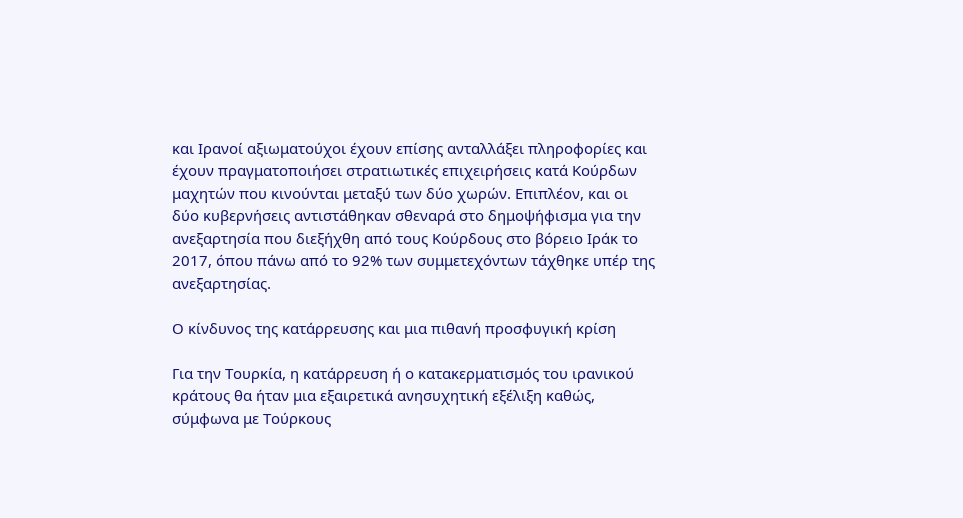και Ιρανοί αξιωματούχοι έχουν επίσης ανταλλάξει πληροφορίες και έχουν πραγματοποιήσει στρατιωτικές επιχειρήσεις κατά Κούρδων μαχητών που κινούνται μεταξύ των δύο χωρών. Επιπλέον, και οι δύο κυβερνήσεις αντιστάθηκαν σθεναρά στο δημοψήφισμα για την ανεξαρτησία που διεξήχθη από τους Κούρδους στο βόρειο Ιράκ το 2017, όπου πάνω από το 92% των συμμετεχόντων τάχθηκε υπέρ της ανεξαρτησίας.

Ο κίνδυνος της κατάρρευσης και μια πιθανή προσφυγική κρίση

Για την Τουρκία, η κατάρρευση ή ο κατακερματισμός του ιρανικού κράτους θα ήταν μια εξαιρετικά ανησυχητική εξέλιξη καθώς, σύμφωνα με Τούρκους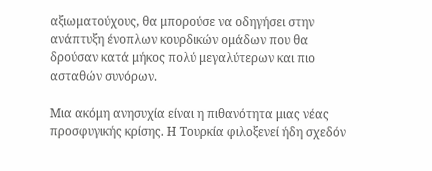αξιωματούχους, θα μπορούσε να οδηγήσει στην ανάπτυξη ένοπλων κουρδικών ομάδων που θα δρούσαν κατά μήκος πολύ μεγαλύτερων και πιο ασταθών συνόρων.

Μια ακόμη ανησυχία είναι η πιθανότητα μιας νέας προσφυγικής κρίσης. Η Τουρκία φιλοξενεί ήδη σχεδόν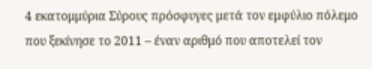4 εκατομμύρια Σύρους πρόσφυγες μετά τον εμφύλιο πόλεμο που ξεκίνησε το 2011 – έναν αριθμό που αποτελεί τον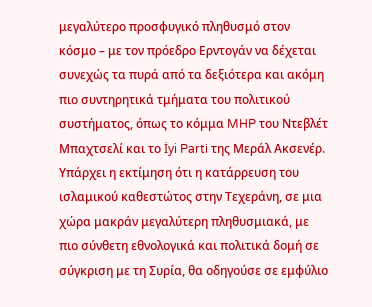μεγαλύτερο προσφυγικό πληθυσμό στον κόσμο – με τον πρόεδρο Ερντογάν να δέχεται συνεχώς τα πυρά από τα δεξιότερα και ακόμη πιο συντηρητικά τμήματα του πολιτικού συστήματος, όπως το κόμμα MHP του Ντεβλέτ Μπαχτσελί και το İyi Parti της Μεράλ Ακσενέρ. Υπάρχει η εκτίμηση ότι η κατάρρευση του ισλαμικού καθεστώτος στην Τεχεράνη, σε μια χώρα μακράν μεγαλύτερη πληθυσμιακά, με πιο σύνθετη εθνολογικά και πολιτικά δομή σε σύγκριση με τη Συρία, θα οδηγούσε σε εμφύλιο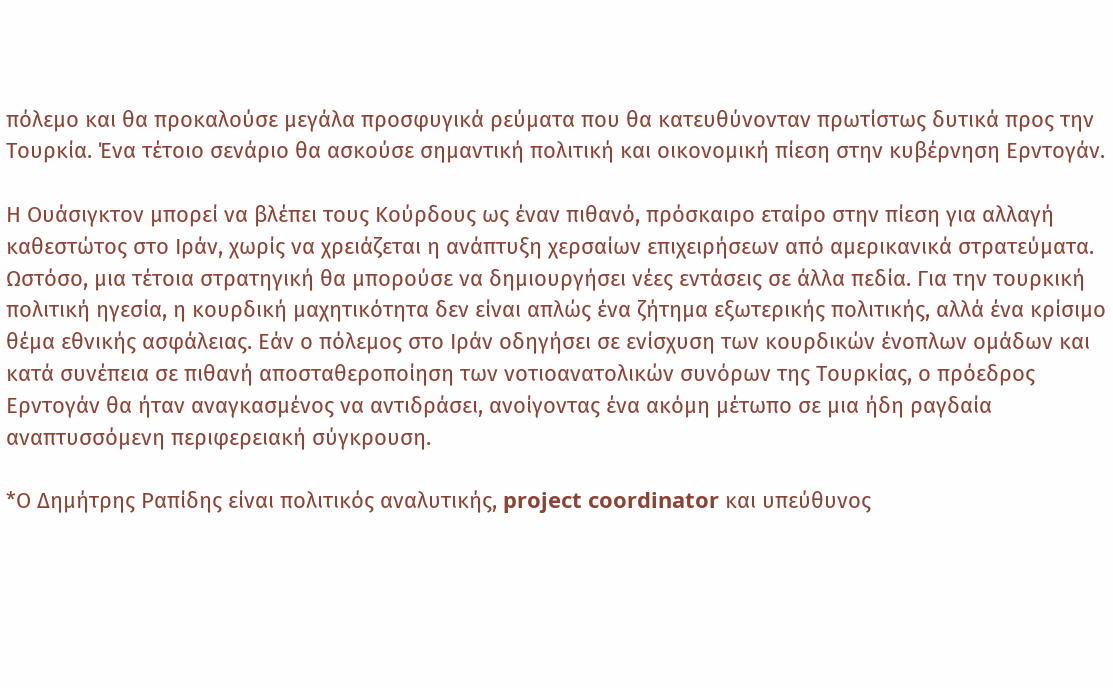πόλεμο και θα προκαλούσε μεγάλα προσφυγικά ρεύματα που θα κατευθύνονταν πρωτίστως δυτικά προς την Τουρκία. Ένα τέτοιο σενάριο θα ασκούσε σημαντική πολιτική και οικονομική πίεση στην κυβέρνηση Ερντογάν.

Η Ουάσιγκτον μπορεί να βλέπει τους Κούρδους ως έναν πιθανό, πρόσκαιρο εταίρο στην πίεση για αλλαγή καθεστώτος στο Ιράν, χωρίς να χρειάζεται η ανάπτυξη χερσαίων επιχειρήσεων από αμερικανικά στρατεύματα. Ωστόσο, μια τέτοια στρατηγική θα μπορούσε να δημιουργήσει νέες εντάσεις σε άλλα πεδία. Για την τουρκική πολιτική ηγεσία, η κουρδική μαχητικότητα δεν είναι απλώς ένα ζήτημα εξωτερικής πολιτικής, αλλά ένα κρίσιμο θέμα εθνικής ασφάλειας. Εάν ο πόλεμος στο Ιράν οδηγήσει σε ενίσχυση των κουρδικών ένοπλων ομάδων και κατά συνέπεια σε πιθανή αποσταθεροποίηση των νοτιοανατολικών συνόρων της Τουρκίας, ο πρόεδρος Ερντογάν θα ήταν αναγκασμένος να αντιδράσει, ανοίγοντας ένα ακόμη μέτωπο σε μια ήδη ραγδαία αναπτυσσόμενη περιφερειακή σύγκρουση.

*Ο Δημήτρης Ραπίδης είναι πολιτικός αναλυτικής, project coordinator και υπεύθυνος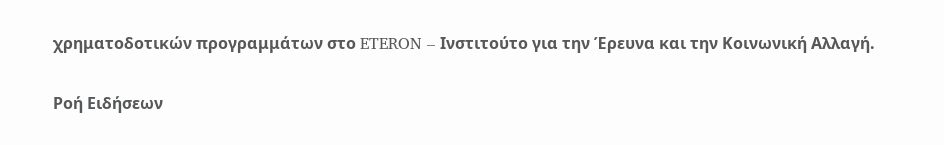χρηματοδοτικών προγραμμάτων στο ETERON – Ινστιτούτο για την Έρευνα και την Κοινωνική Αλλαγή.

Ροή Ειδήσεων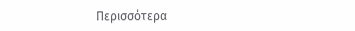Περισσότερα